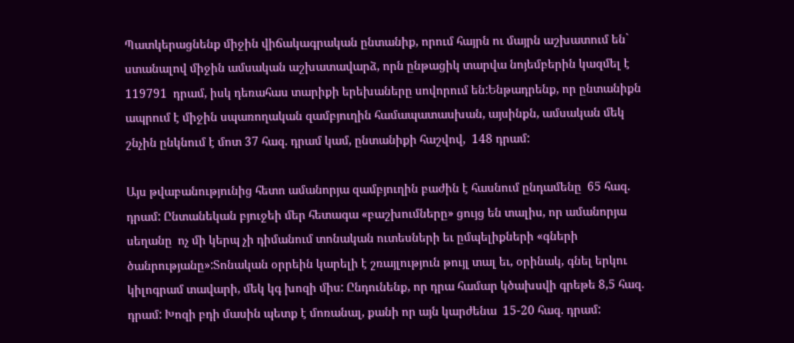Պատկերացնենք միջին վիճակագրական ընտանիք, որում հայրն ու մայրն աշխատում են` ստանալով միջին ամսական աշխատավարձ, որն ընթացիկ տարվա նոյեմբերին կազմել է 119791  դրամ, իսկ դեռահաս տարիքի երեխաները սովորում են:Ենթադրենք, որ ընտանիքն ապրում է միջին սպառողական զամբյուղին համապատասխան, այսինքն, ամսական մեկ շնչին ընկնում է մոտ 37 հազ. դրամ կամ, ընտանիքի հաշվով,  148 դրամ:

Այս թվաբանությունից հետո ամանորյա զամբյուղին բաժին է հասնում ընդամենը  65 հազ. դրամ: Ընտանեկան բյուջեի մեր հետագա «բաշխումները» ցույց են տալիս, որ ամանորյա սեղանը  ոչ մի կերպ չի դիմանում տոնական ուտեսների եւ ըմպելիքների «գների ծանրությանը»:Տոնական օրրեին կարելի է շռայլություն թույլ տալ եւ, օրինակ, գնել երկու կիլոգրամ տավարի, մեկ կգ խոզի միս: Ընդունենք, որ դրա համար կծախսվի գրեթե 8,5 հազ. դրամ: Խոզի բդի մասին պետք է մոռանալ, քանի որ այն կարժենա  15-20 հազ. դրամ: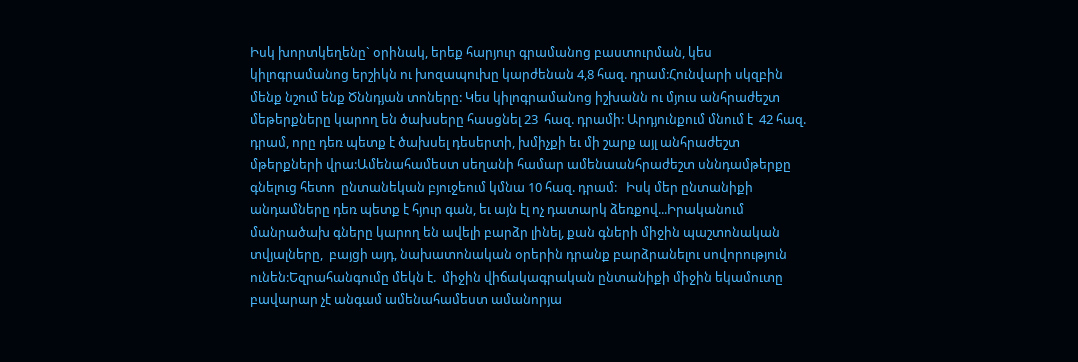Իսկ խորտկեղենը` օրինակ, երեք հարյուր գրամանոց բաստուրման, կես կիլոգրամանոց երշիկն ու խոզապուխը կարժենան 4,8 հազ. դրամ:Հունվարի սկզբին մենք նշում ենք Ծննդյան տոները: Կես կիլոգրամանոց իշխանն ու մյուս անհրաժեշտ մեթերքները կարող են ծախսերը հասցնել 23  հազ. դրամի: Արդյունքում մնում է  42 հազ. դրամ, որը դեռ պետք է ծախսել դեսերտի, խմիչքի եւ մի շարք այլ անհրաժեշտ մթերքների վրա:Ամենահամեստ սեղանի համար ամենաանհրաժեշտ սննդամթերքը գնելուց հետո  ընտանեկան բյուջեում կմնա 10 հազ. դրամ:   Իսկ մեր ընտանիքի անդամները դեռ պետք է հյուր գան, եւ այն էլ ոչ դատարկ ձեռքով...Իրականում մանրածախ գները կարող են ավելի բարձր լինել, քան գների միջին պաշտոնական տվյալները,  բայցի այդ, նախատոնական օրերին դրանք բարձրանելու սովորություն ունեն:Եզրահանգումը մեկն է.  միջին վիճակագրական ընտանիքի միջին եկամուտը բավարար չէ անգամ ամենահամեստ ամանորյա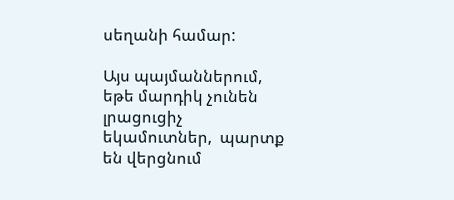սեղանի համար:

Այս պայմաններում, եթե մարդիկ չունեն լրացուցիչ եկամուտներ,  պարտք են վերցնում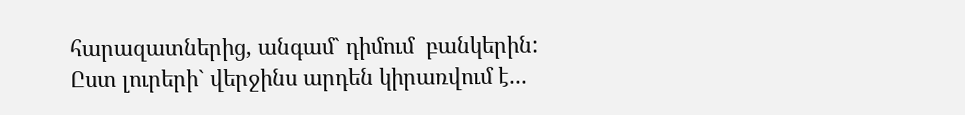հարազատներից, անգամ` դիմում  բանկերին:  Ըստ լուրերի` վերջինս արդեն կիրառվում է...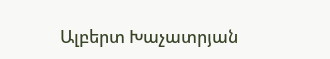Ալբերտ Խաչատրյան